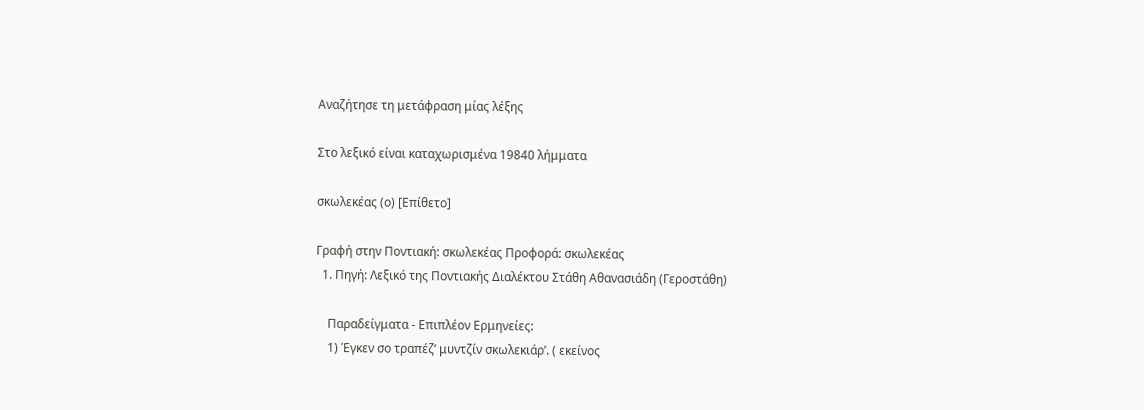Αναζήτησε τη μετάφραση μίας λέξης

Στο λεξικό είναι καταχωρισμένα 19840 λήμματα

σκωλεκέας (ο) [Επίθετο]

Γραφή στην Ποντιακή: σκωλεκέας Προφορά: σκωλεκέας
  1. Πηγή: Λεξικό της Ποντιακής Διαλέκτου Στάθη Αθανασιάδη (Γεροστάθη)

    Παραδείγματα - Επιπλέον Ερμηνείες:
    1) Έγκεν σο τραπέζ’ μυντζίν σκωλεκιάρ’. ( εκείνος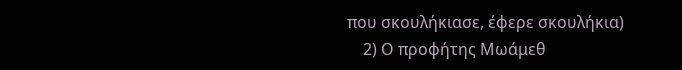που σκουλήκιασε, έφερε σκουλήκια)
    2) Ο προφήτης Μωάμεθ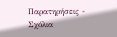Παρατηρήσεις - Σχόλια